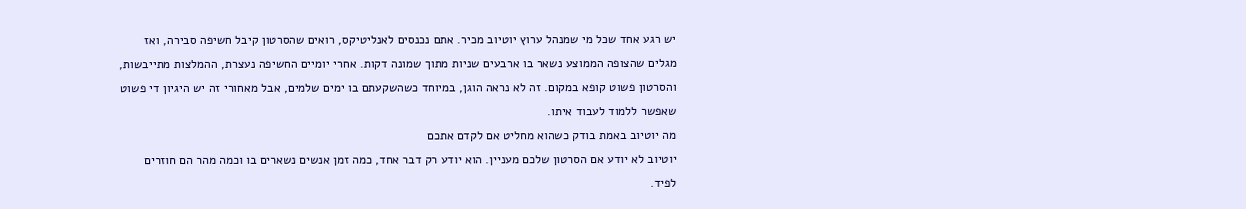יש רגע אחד שכל מי שמנהל ערוץ יוטיוב מכיר. אתם נכנסים לאנליטיקס, רואים שהסרטון קיבל חשיפה סבירה, ואז מגלים שהצופה הממוצע נשאר בו ארבעים שניות מתוך שמונה דקות. אחרי יומיים החשיפה נעצרת, ההמלצות מתייבשות, והסרטון פשוט קופא במקום. זה לא נראה הוגן, במיוחד כשהשקעתם בו ימים שלמים, אבל מאחורי זה יש היגיון די פשוט שאפשר ללמוד לעבוד איתו.
מה יוטיוב באמת בודק כשהוא מחליט אם לקדם אתכם
יוטיוב לא יודע אם הסרטון שלכם מעניין. הוא יודע רק דבר אחד, כמה זמן אנשים נשארים בו וכמה מהר הם חוזרים לפיד.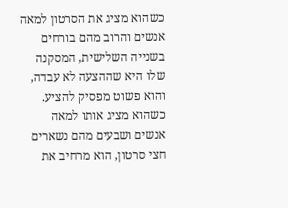כשהוא מציג את הסרטון למאה אנשים והרוב מהם בורחים בשנייה השלישית, המסקנה שלו היא שההצעה לא עבדה, והוא פשוט מפסיק להציע. כשהוא מציג אותו למאה אנשים ושבעים מהם נשארים חצי סרטון, הוא מרחיב את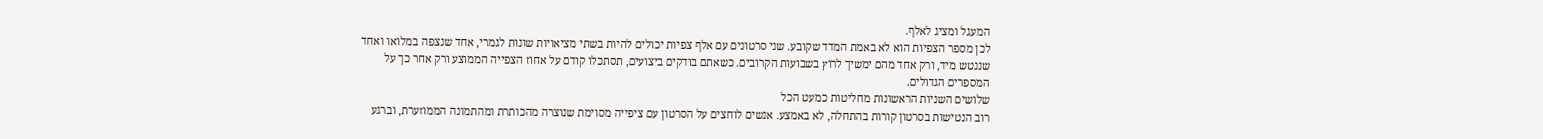המעגל ומציג לאלף.
לכן מספר הצפיות הוא לא באמת המדד שקובע. שני סרטונים עם אלף צפיות יכולים להיות בשתי מציאויות שונות לגמרי, אחד שנצפה במלואו ואחד שננטש מיד, ורק אחד מהם ימשיך לרוץ בשבועות הקרובים. כשאתם בודקים ביצועים, תסתכלו קודם על אחוז הצפייה הממוצע ורק אחר כך על המספרים הגדולים.
שלושים השניות הראשונות מחליטות כמעט הכל
רוב הנטישות בסרטון קורות בהתחלה, לא באמצע. אנשים לוחצים על הסרטון עם ציפייה מסוימת שנוצרה מהכותרת ומהתמונה הממוזערת, וברגע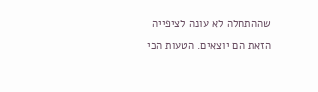שההתחלה לא עונה לציפייה הזאת הם יוצאים. הטעות הכי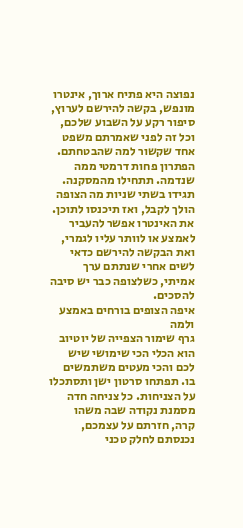נפוצה היא פתיח ארוך, אינטרו מונפש, בקשה להירשם לערוץ, סיפור רקע על השבוע שלכם, וכל זה לפני שאמרתם משפט אחד שקשור למה שהבטחתם.
הפתרון פחות דרמטי ממה שנדמה. תתחילו מהמסקנה. תגידו בשתי שניות מה הצופה הולך לקבל, ואז תיכנסו לתוכן. את האינטרו אפשר להעביר לאמצע או לוותר עליו לגמרי, ואת הבקשה להירשם כדאי לשים אחרי שנתתם ערך אמיתי, כשלצופה כבר יש סיבה להסכים.
איפה הצופים בורחים באמצע ולמה
גרף שימור הצפייה של יוטיוב הוא הכלי הכי שימושי שיש לכם והכי מעטים משתמשים בו. תפתחו סרטון ישן ותסתכלו על הצניחות. כל צניחה חדה מסמנת נקודה שבה משהו קרה, חזרתם על עצמכם, נכנסתם לחלק טכני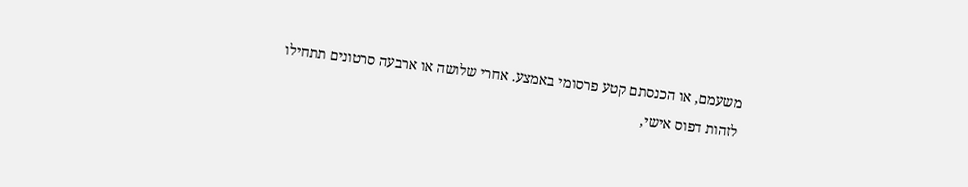משעמם, או הכנסתם קטע פרסומי באמצע. אחרי שלושה או ארבעה סרטונים תתחילו לזהות דפוס אישי,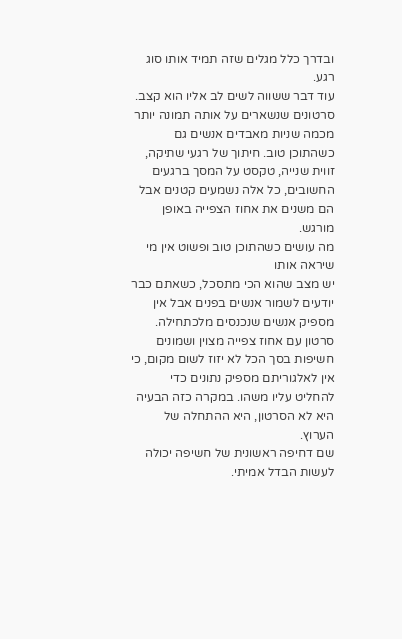ובדרך כלל מגלים שזה תמיד אותו סוג רגע.
עוד דבר ששווה לשים לב אליו הוא קצב. סרטונים שנשארים על אותה תמונה יותר מכמה שניות מאבדים אנשים גם כשהתוכן טוב. חיתוך של רגעי שתיקה, זווית שנייה, טקסט על המסך ברגעים החשובים, כל אלה נשמעים קטנים אבל הם משנים את אחוז הצפייה באופן מורגש.
מה עושים כשהתוכן טוב ופשוט אין מי שיראה אותו
יש מצב שהוא הכי מתסכל, כשאתם כבר יודעים לשמור אנשים בפנים אבל אין מספיק אנשים שנכנסים מלכתחילה. סרטון עם אחוז צפייה מצוין ושמונים חשיפות בסך הכל לא יזוז לשום מקום, כי אין לאלגוריתם מספיק נתונים כדי להחליט עליו משהו. במקרה כזה הבעיה היא לא הסרטון, היא ההתחלה של הערוץ.
שם דחיפה ראשונית של חשיפה יכולה לעשות הבדל אמיתי.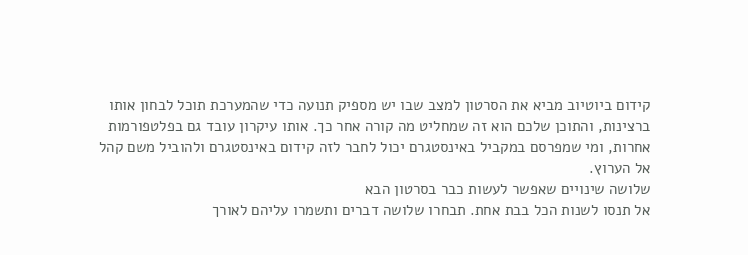קידום ביוטיוב מביא את הסרטון למצב שבו יש מספיק תנועה כדי שהמערכת תוכל לבחון אותו ברצינות, והתוכן שלכם הוא זה שמחליט מה קורה אחר כך. אותו עיקרון עובד גם בפלטפורמות אחרות, ומי שמפרסם במקביל באינסטגרם יכול לחבר לזה קידום באינסטגרם ולהוביל משם קהל אל הערוץ.
שלושה שינויים שאפשר לעשות כבר בסרטון הבא
אל תנסו לשנות הכל בבת אחת. תבחרו שלושה דברים ותשמרו עליהם לאורך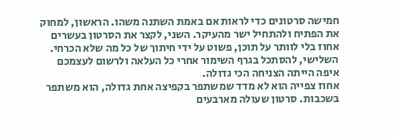חמישה סרטונים כדי לראות אם באמת השתנה משהו. הראשון, למחוק את הפתיח ולהתחיל ישר מהעיקר. השני, לקצר את הסרטון בעשרים אחוז בלי לוותר על תוכן, פשוט על ידי חיתוך של כל מה שלא הכרחי. השלישי, להסתכל בגרף השימור אחרי כל העלאה ולרשום לעצמכם איפה הייתה הצניחה הכי גדולה.
אחוז צפייה הוא לא מדד שמשתפר בקפיצה אחת גדולה, הוא משתפר בשכבות. סרטון שעולה מארבעים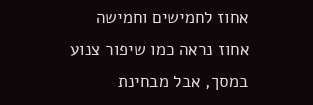אחוז לחמישים וחמישה אחוז נראה כמו שיפור צנוע במסך, אבל מבחינת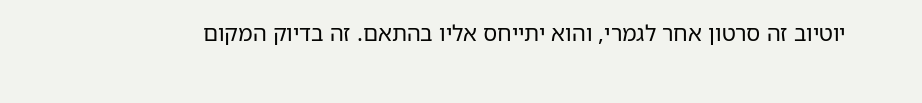יוטיוב זה סרטון אחר לגמרי, והוא יתייחס אליו בהתאם. זה בדיוק המקום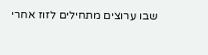שבו ערוצים מתחילים לזוז אחרי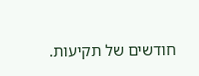חודשים של תקיעות.